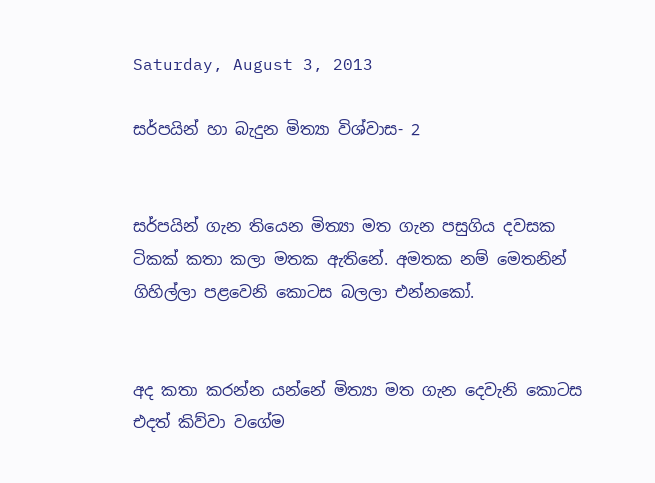Saturday, August 3, 2013

සර්පයින් හා බැදුන මිත්‍යා විශ්වාස- 2


සර්පයින් ගැන තියෙන මිත්‍යා මත ගැන පසුගිය දවසක ටිකක් කතා කලා මතක ඇතිනේ. අමතක නම් මෙතනින් ගිහිල්ලා පළවෙනි කොටස බලලා එන්නකෝ.


අද කතා කරන්න යන්නේ මිත්‍යා මත ගැන දෙවැනි කොටස
එදත් කිව්වා වගේම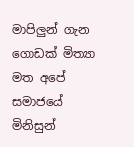මාපිලුන් ගැන ගොඩක් මිත්‍යා මත අපේ සමාජයේ මිනිසුන්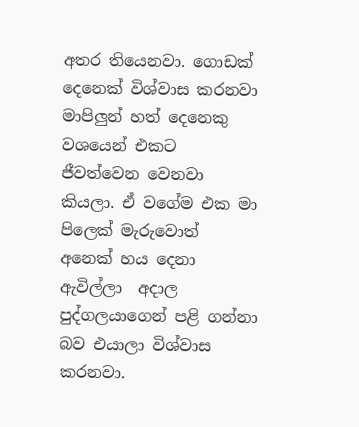අතර තියෙනවා. ගොඩක් දෙනෙක් විශ්වාස කරනවා මාපිලුන් හත් දෙ‌නෙකු වශ‌යෙන් එකට ජීවත්‌වෙන වෙනවා කියලා. ඒ වගේම එක මා පිලෙක් මැරුවොත්  අ‌නෙක් හය දෙනා ඇවිල්ලා  අදාල පුද්ගලයා‌ගෙන් පළි ගන්නා බව එයාලා විශ්වාස කරනවා.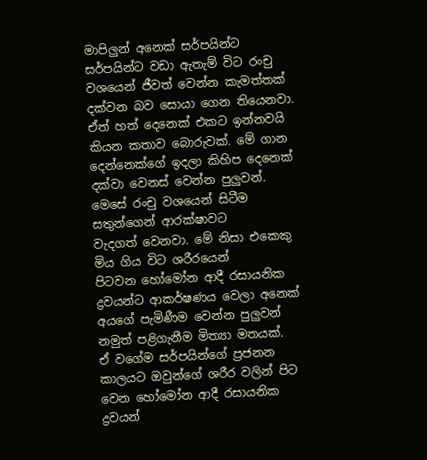මාපිලුන් අනෙක් සර්පයින්ට සර්පයින්ට වඩා ඇතැම් විට රංචු වශ‌යෙන්‌ ජීවත් වෙන්න කැමත්තක් දක්වන බව සොයා ගෙන තියෙනවා. ඒත් හත් දෙනෙක් එකට ඉන්නවයි කියන කතාව බොරුවක්. මේ ගාන දෙන්නෙක්ගේ ඉදලා කිහිප දෙනෙක් දක්වා වෙනස් වෙන්න පුලුවන්. මෙසේ රංචු වශයෙන් සිටීම  සතුන්‌ගෙන් ආරක්ෂාවට වැදගත් ‌වෙනවා. මේ නිසා එ‌කෙකු මිය ගිය විට ශරීර‌යෙන් පිටවන ‌හෝ‌මෝන ආදී රසායනික ද්‍රවයන්ට ආකර්ෂණය වෙලා අ‌නෙක් අයගේ පැමිණීම වෙන්න පුලුවන්  නමුත් පළිගැනීම මිත්‍යා මතයක්.
ඒ වගේම සර්පයින්ගේ ප්‍රජනන කාලයට ඔවුන්ගේ ශරීර වලින් පිට වෙන හෝමෝන ආදී රසායනික ද්‍රවයන්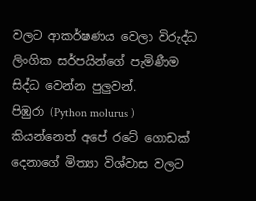වලට ආකර්ෂණය වෙලා විරුද්ධ ලිංගික සර්පයින්ගේ පැමිණීම සිද්ධ වෙන්න පුලුවන්.
පිඹුරා (Python molurus ) කියන්නෙත් අපේ රටේ ගොඩක් දෙනාගේ මිත්‍යා විශ්වාස වලට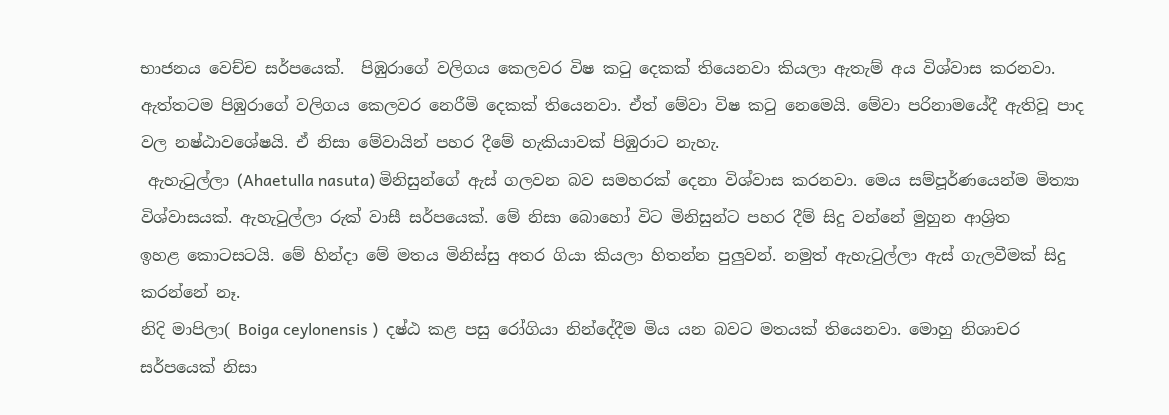භාජනය වෙච්ච සර්පයෙක්.  පිඹුරාගේ වලිගය ‌කෙලවර විෂ කටු ‌දෙකක් තියෙනවා කියලා ඇතැම් අය විශ්වාස කරනවා. ඇත්තටම පිඹුරාගේ වලිගය කෙලවර නෙරීමි දෙකක් තියෙනවා. ඒත් මේවා විෂ කටු නෙමෙයි. මේවා පරිනාම‌යේදී ඇතිවූ පාද වල නෂ්ඨාව‌ශේෂයි. ඒ නිසා මේවායින් පහර දීමේ හැකියාවක් පිඹුරාට නැහැ.
 ඇහැටුල්ලා (Ahaetulla nasuta) මිනිසුන්‌ගේ ඇස් ගලවන බව සමහරක් දෙනා විශ්වාස කරනවා. මෙය සම්පූර්ණයෙන්ම මිත්‍යා විශ්වාසයක්. ඇහැටුල්ලා රුක් වාසී සර්ප‌යෙක්. මේ නිසා ‌බො‌හෝ විට මිනිසුන්ට පහර දීම් සිදු වන්‌නේ මුහුන ආශ්‍රිත ඉහළ ‌කොටසටයි. මේ හින්දා මේ මතය මිනිස්සු අතර ගියා කියලා හිතන්න පුලුවන්. නමුත් ඇහැටුල්ලා ඇස් ගැලවීමක් සිදු කරන්නේ නෑ.
නිදි මාපිලා( Boiga ceylonensis )  දෂ්ඨ කළ පසු රෝගියා නින්‌දේදීම මිය යන බවට මතයක් තියෙනවා. මොහු නිශාචර සර්ප‌යෙක් නිසා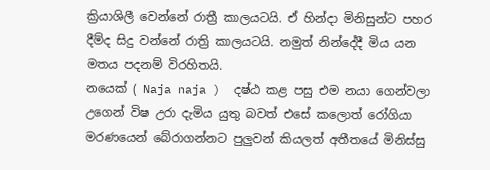ක්‍රියාශිලී වෙන්නේ රාත්‍රී කාලයටයි. ඒ හින්දා මිනිසුන්ට පහර දීම්ද සිදු වන්‌නේ රාත්‍රි කාල‌යටයි. නමුත් නින්‌දේදී මිය යන මතය පදනම් විරහිතයි.
න‌යෙක් ( Naja naja )  දෂ්ඨ කළ පසු එම නයා ගෙන්වලා උගෙන් විෂ උරා දැමිය යුතු බවත් එසේ කලොත් රෝගියා මරණයෙන් බේරාගන්නට පුලුවන් කියලත් අතීතයේ මිනිස්සු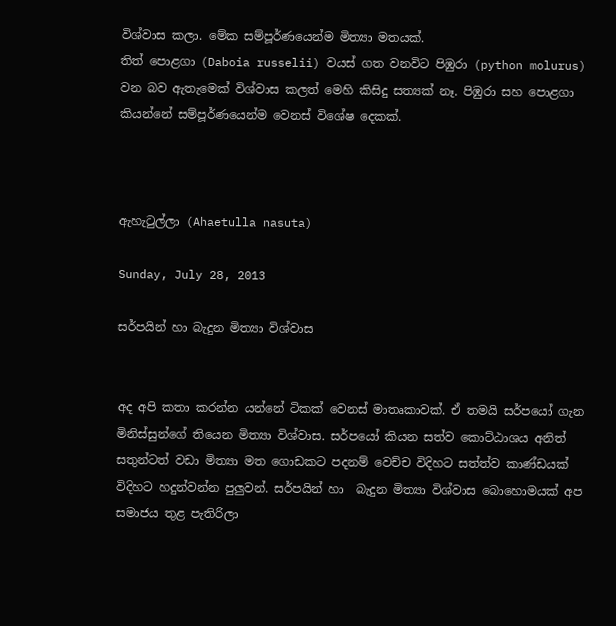විශ්වාස කලා. මේක සම්පූර්ණ‌යෙන්ම මිත්‍යා මතයක්.
තිත් ‌පොළගා (Daboia russelii) වයස් ගත වනවිට පිඹුරා (python molurus)  වන බව ඇතැමෙක් විශ්වාස කලත් ‌මෙහි කිසිදු සත්‍යක් ‌නෑ. පිඹුරා සහ පොළගා කියන්නේ සම්පූර්ණයෙන්ම වෙනස් විශේෂ දෙකක්.



ඇහැටුල්ලා (Ahaetulla nasuta)

Sunday, July 28, 2013

සර්පයින් හා බැදුන මිත්‍යා විශ්වාස


අද අපි කතා කරන්න යන්නේ ටිකක් වෙනස් මාතෘකාවක්. ඒ තමයි සර්පයෝ ගැන මිනිස්සුන්ගේ තියෙන මිත්‍යා විශ්වාස. සර්පයෝ කියන සත්ව කොට්ඨාශය අනිත් සතුන්ටත් වඩා මිත්‍යා මත ගොඩකට පදනම් වෙච්ච විදිහට සත්ත්ව කාණ්ඩයක් විදිහට හදුන්වන්න පුලුවන්. සර්පයින් හා  බැදුන මිත්‍යා විශ්වාස ‌බො‌හොමයක් අප සමාජය තුළ පැතිරිලා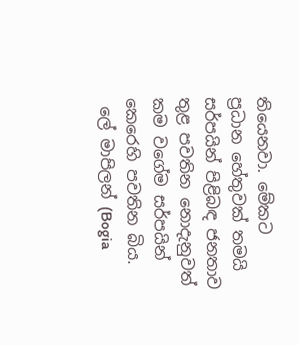තියෙනවා. මේකට ප්‍රධාන‌ ‌හේතුවක් තමයි සර්පයින් පිළිබඳ ජනතාව තුළ පවතින ‌නොදැනුවත් කම වගේම සර්පයින් කෙරෙහි පවතින බිය.
 ලේ මාපිලන් (Bogia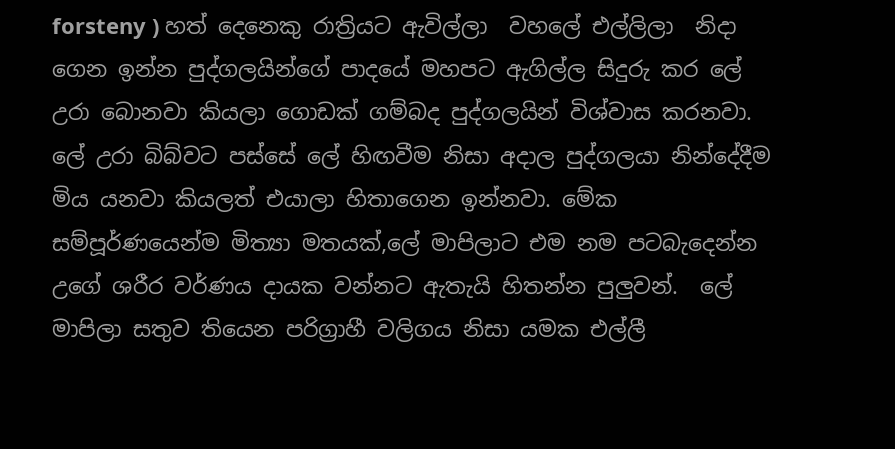forsteny ) හත් ‌දෙ‌නෙකු රාත්‍රියට ඇවිල්ලා  වහ‌ලේ එල්ලිලා  නිදා ගෙන ඉන්න පුද්ගලයින්‌ගේ පාද‌යේ මහපට ඇගිල්ල සිදුරු කර ‌ලේ උරා බොනවා කියලා ගොඩක් ගම්බද පුද්ගලයින් විශ්වාස කරනවා.  ලේ උරා බිබ්වට පස්සේ ‌ලේ හිඟවීම නිසා අදාල පුද්ගලයා නින්‌දේදීම මිය යනවා කියලත් එයාලා හිතාගෙන ඉන්නවා. මේක සම්පූර්ණයෙන්ම මිත්‍යා මතයක්,ලේ මාපිලාට එම නම පටබැදෙන්න උ‌ගේ ශරීර වර්ණය දායක වන්නට ඇතැයි හිතන්න පුලුවන්.  ලේ මාපිලා සතුව තියෙන පරිග්‍රාහී වලිගය නිසා යමක එල්ලී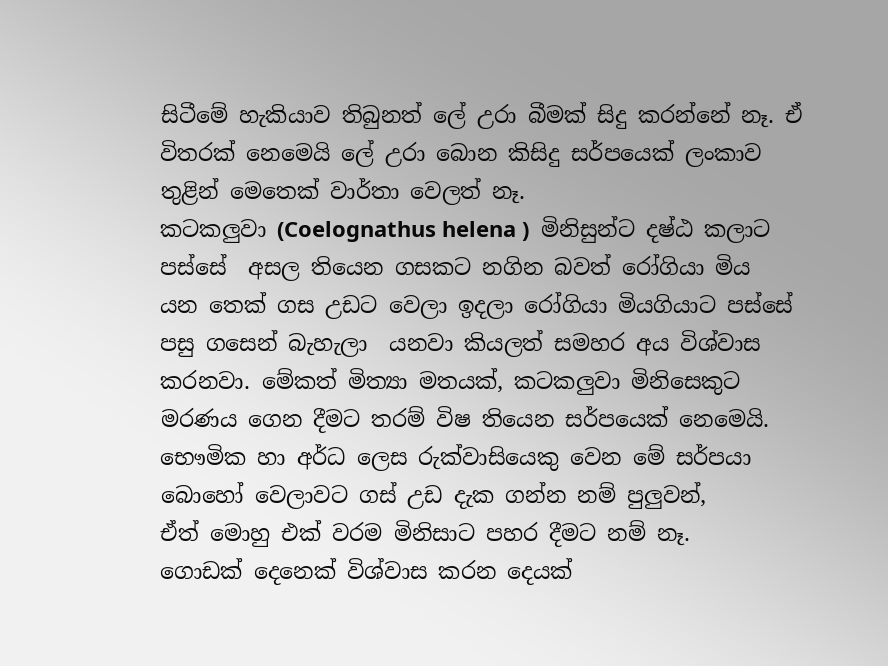සිටී‌මේ හැකියාව තිබුනත් ලේ උරා බීමක් සිදු කරන්නේ නෑ. ඒ විතරක් නෙමෙයි ‌ලේ උරා ‌බොන කිසිදු සර්ප‌යෙක් ලංකාව තුළින් මෙතෙක් වාර්තා වෙලත් නෑ.
කටකලුවා (Coelognathus helena )  මිනිසුන්ට දෂ්ඨ කලාට පස්සේ  අසල තියෙන ගසකට නගින බවත් ‌රෝගියා මිය යන ‌තෙක් ග‌ස උඩට වෙලා ඉදලා ‌රෝගියා මියගියාට පස්සේ පසු ග‌සෙන් බැහැලා  යනවා කියලත් සමහර අය විශ්වාස කරනවා. මේකත් මිත්‍යා මතයක්, කටකලුවා මිනි‌සෙකුට මරණය ‌ගෙන දීමට තරම් විෂ තියෙන සර්පයෙක් නෙමෙයි. භෞමික හා අර්ධ ‌ලෙස රුක්වාසි‌යෙකු වෙන මේ සර්පයා බොහෝ වෙලාවට ගස් උඩ දැක ගන්න නම් පුලුවන්, ඒත්‌ ‌මොහු එක් වරම මිනිසාට පහර දීමට නම් නෑ.
ගොඩක් දෙනෙක් විශ්වාස කරන දෙයක්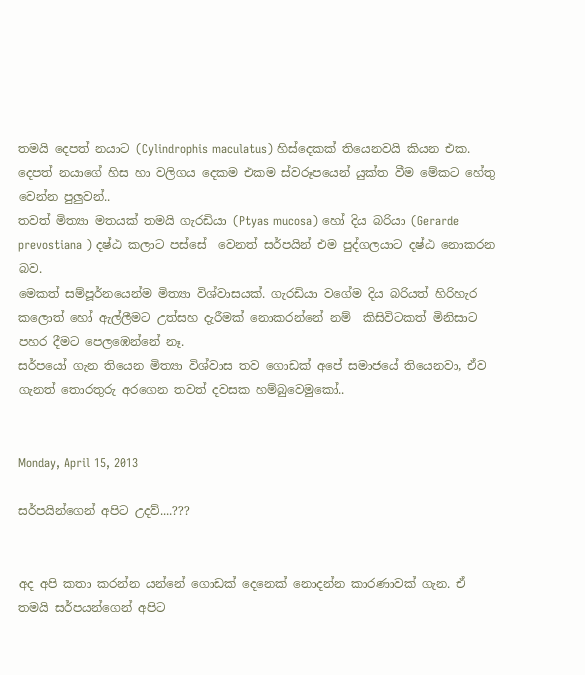තමයි දෙපත් නයාට (Cylindrophis maculatus) හිස්‌දෙකක් තියෙනවයි කියන එක. දෙපත් නයා‌ගේ හිස හා වලිගය දෙකම එකම ස්වරූපයෙන් යුක්ත වීම මේකට හේතු වෙන්න පුලුවන්..
තවත් මිත්‍යා මතයක් තමයි ගැරඩියා (Ptyas mucosa) හෝ දිය බරියා (Gerarde prevostiana ) දෂ්ඨ කලාට පස්සේ  ‌වෙනත් සර්පයින් එම පුද්ගලයාට දෂ්ඨ ‌නොකරන බව.
මෙකත් සම්පූර්න‌යෙන්ම මිත්‍යා විශ්වාසයක්. ගැරඩියා වගේම දිය බරියත් හිරිහැර ක‌ලොත් ‌හෝ ඇල්ලීමට උත්සහ දැරීමක් ‌නොකරන්‌නේ නම්  කිසිවිටකත් මිනිසාට පහර දීමට ‌පෙලඹෙන්නේ නෑ.
සර්පයෝ ගැන තියෙන මිත්‍යා විශ්වාස තව ගොඩක් අපේ සමාජයේ තියෙනවා, ඒව ගැනත් තොරතුරු අරගෙන තවත් දවසක හම්බුවෙමුකෝ..


Monday, April 15, 2013

සර්පයින්‌ගෙන් අපිට උදව්....???


අද අපි කතා කරන්න යන්නේ ගොඩක් දෙනෙක් නොදන්න කාරණාවක් ගැන. ඒ තමයි සර්පයන්ගෙන් අපිට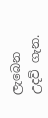ලැබෙන උදව් ගැන.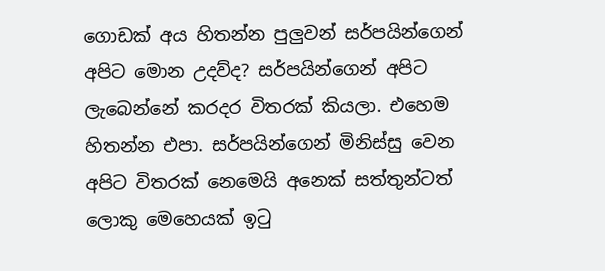ගොඩක් අය හිතන්න පුලුවන් සර්පයින්ගෙන් අපිට මොන උදව්ද? සර්පයින්ගෙන් අපිට ලැබෙන්නේ කරදර විතරක් කියලා. එහෙම හිතන්න එපා. සර්පයින්ගෙන් මිනිස්සු වෙන අපිට විතරක් නෙමෙයි අනෙක් සත්තුන්ටත් ලොකු මෙහෙයක් ඉටු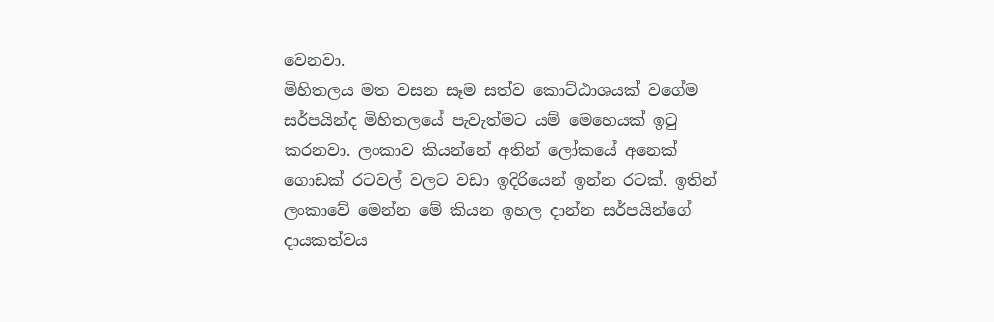වෙනවා.
මිහිතලය මත වසන සෑම සත්ව ‌කොට්ඨාශයක් ‌වගේම සර්පයින්ද මිහිතලයේ පැවැත්මට යම්‌ ‌මෙ‌හෙයක් ඉටු කරනවා. ලංකා‌ව කියන්නේ අතින් ලෝකයේ අනෙක් ගොඩක් රටවල් වලට වඩා ඉදිරියෙන් ඉන්න රටක්. ඉතින් ලංකාවේ මෙන්න මේ කියන ඉහල දාන්න සර්පයින්‌ගේ දායකත්වය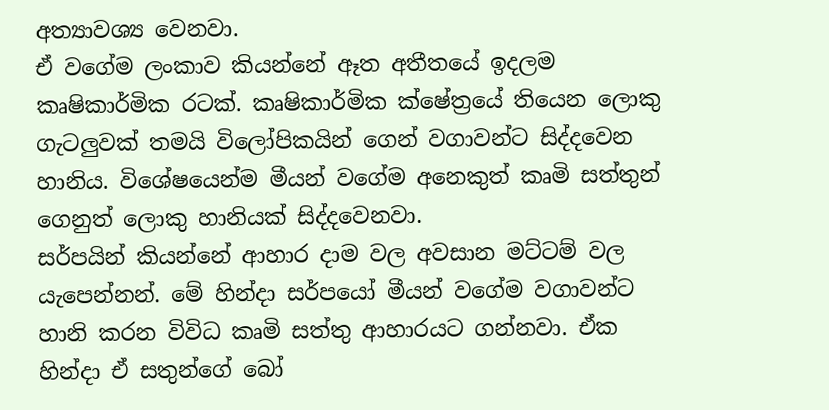අත්‍යාවශ්‍ය ‌වෙනවා.
ඒ වගේම ලංකාව කියන්නේ ඈත අතීත‌යේ ඉදලම කෘෂිකාර්මික රටක්. කෘෂිකාර්මික ක්ෂේත්‍රයේ තියෙන ලොකු ගැටලුවක් තමයි විලෝපිකයින් ගෙන් වගාවන්ට සිද්දවෙන හානිය. විශේෂයෙන්ම මීයන් වගේම අනෙකුත් කෘමි සත්තුන් ගෙනුත් ලොකු හානියක් සිද්දවෙනවා.
සර්පයින් කියන්නේ ආහාර දාම වල අවසාන මට්ටම් වල යැ‌පෙන්නන්. මේ හින්දා සර්පයෝ මීයන් වගේම වගාවන්ට හානි කරන විවිධ කෘමි සත්තු ආහාරයට ගන්නවා. ඒක හින්දා ඒ සතුන්ගේ ‌බෝ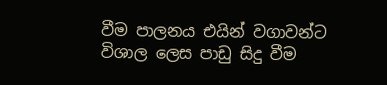වීම පාලනය එයින් වගාවන්ට විශාල ‌ලෙස පාඩු සිදු වීම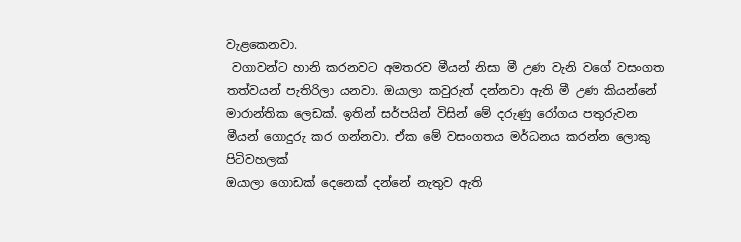වැළ‌කෙනවා.
 වගාවන්ට හානි කරනවට අමතරව මීයන් නිසා මී උණ වැනි වගේ වසංගත තත්වයන් පැතිරිලා යනවා. ඔයාලා කවුරුත් දන්නවා ඇති මී උණ කියන්නේ මාරාන්තික ලෙඩක්. ඉතින් සර්පයින් විසින් මේ දරුණු රෝගය පතුරුවන මීයන් ‌ගොදුරු කර ගන්නවා. ඒක මේ වසංගතය මර්ධනය කරන්න ලොකු පිටිවහලක්
ඔයාලා ගොඩක් දෙනෙක් දන්නේ නැතුව ඇති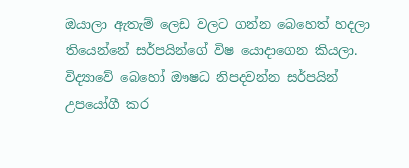ඔයාලා ඇතැම් ලෙඩ වලට ගන්න බෙහෙත් හදලා තියෙන්නේ සර්පයින්ගේ විෂ යොදාගෙන කියලා. විද්‍යාවේ බෙහෝ ඖෂධ නිපදවන්න සර්පයින් උප‌යෝගී කර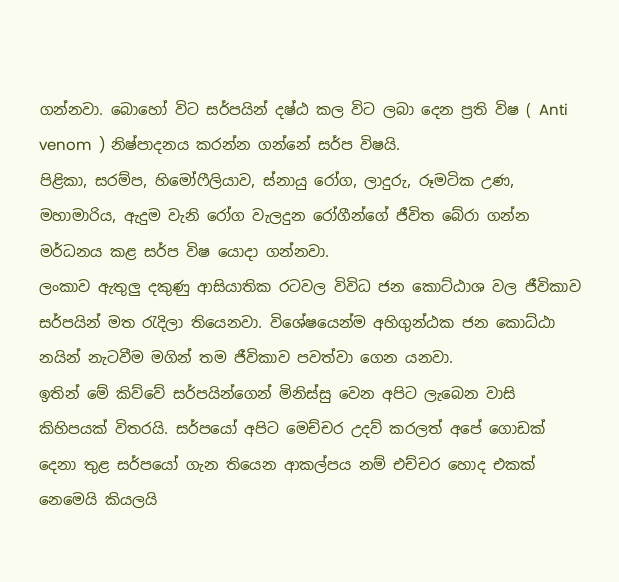ගන්නවා. බොහෝ විට සර්පයින් දෂ්ඨ කල විට ලබා ‌දෙන ප්‍රති විෂ ( Anti venom  ) නිෂ්පාදනය කරන්න ගන්නේ සර්ප විෂයි.
පිළිකා, සරම්ප, හි‌මෝෆීලියාව, ස්නායු ‌රෝග, ලාදුරු, රූමටික උණ, මහාමාරිය, ඇදුම වැනි ‌රෝග වැලදුන රෝගීන්ගේ ජීවිත බේරා ගන්න මර්ධනය කළ සර්ප විෂ ‌යොදා ගන්නවා.
ලංකාව ඇතුලු දකුණු ආසියාතික රටවල විවිධ ජන ‌කොට්ඨාශ වල ජීවිකාව සර්පයින් මත රැදිලා ති‌යෙනවා. වි‌ශේෂ‌යෙන්ම අහිගුන්ඨක ජන ‌කොධ්ඨා   නයින් නැටවීම මගින් තම ජීවිකාව පවත්වා ගෙන යනවා.
ඉතින් මේ කිව්වේ සර්පයින්ගෙන් මිනිස්සු වෙන අපිට ලැබෙන වාසි කිහිපයක් විතරයි. සර්පයෝ අපිට මෙච්චර උදව් කරලත් අපේ ගොඩක් දෙනා තුළ සර්පයෝ ගැන තියෙන ආකල්පය නම් එච්චර හොද එකක් නෙමෙයි කියලයි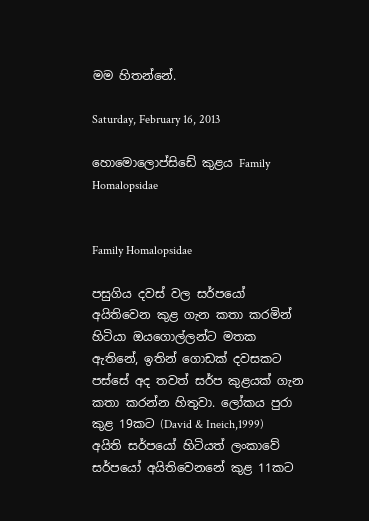මම හිතන්නේ.

Saturday, February 16, 2013

හොමොලොප්සිඩේ කුළය Family Homalopsidae


Family Homalopsidae

පසුගිය දවස් වල සර්පයෝ අයිතිවෙන කුළ ගැන කතා කරමින් හිටියා ඔයගොල්ලන්ට මතක ඇතිනේ, ඉතින් ගොඩක් දවසකට පස්සේ අද තවත් සර්ප කුළයක් ගැන කතා කරන්න හිතුවා. ලෝකය පුරා  කුළ 19කට (David & Ineich,1999) අයිති සර්පයෝ හිටියත් ලංකාවේ සර්පයෝ අයිතිවෙනනේ කුළ 11කට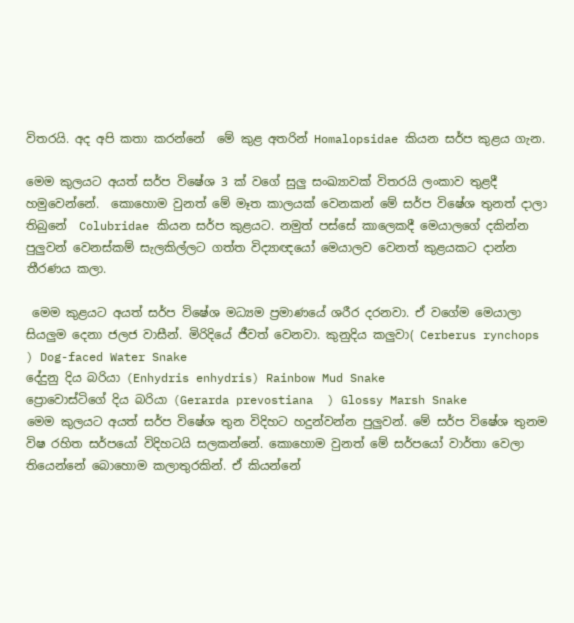විතරයි. අද අපි කතා කරන්නේ  මේ කුළ අතරින් Homalopsidae කියන සර්ප කුළය ගැන.

මෙම කුලයට අයත් සර්ප විෂේශ 3 ක් වගේ සුලු සංඛ්‍යාවක් විතරයි ලංකාව තුළදී හමුවෙන්නේ.  කොහොම වුනත් මේ මෑත කාලයක් වෙනකන් මේ සර්ප විෂේශ තුනත් දාලා තිබුනේ  Colubridae කියන සර්ප කුළයට. නමුත් පස්සේ කාලෙකදී මෙයාලගේ දකින්න පුලුවන් වෙනස්කම් සැලකිල්ලට ගත්ත විද්‍යාඥයෝ මෙයාලව වෙනත් කුළයකට දාන්න තීරණය කලා.

 මෙම කුළයට අයත් සර්ප විෂේශ මධ්‍යම ප්‍රමාණයේ ශරීර දරනවා. ඒ වගේම මෙයාලා සියලුම දෙනා ජලජ වාසීන්. මිරිදියේ ජීවත් වෙනවා. කුනුදිය කලුවා( Cerberus rynchops ) Dog-faced Water Snake
දේදුනු දිය බරියා (Enhydris enhydris) Rainbow Mud Snake
ප්‍රොවොස්ටිගේ දිය බරියා (Gerarda prevostiana  ) Glossy Marsh Snake
මෙම කුලයට අයත් සර්ප විෂේශ තුන විදිහට හදුන්වන්න පුලුවන්. මේ සර්ප විෂේශ තුනම විෂ රහිත සර්පයෝ විදිහටයි සලකන්නේ. කොහොම වුනත් මේ සර්පයෝ වාර්තා වෙලා තියෙන්නේ බොහොම කලාතුරකින්. ඒ කියන්නේ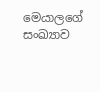මෙයාලගේ සංඛ්‍යාව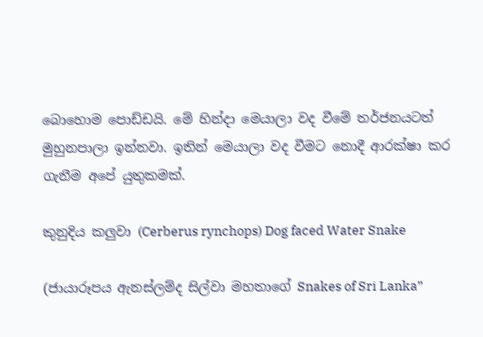බොහොම පොඩ්ඩයි. මේ හින්දා මෙයාලා වද වීමේ තර්ජනයටත් මුහුනපාලා ඉන්නවා. ඉතින් මෙයාලා වද වීමට නොදී ආරක්ෂා කර ගැනීම අපේ යුතුකමක්.

කුනුදිය කලුවා (Cerberus rynchops) Dog faced Water Snake

(ජායාරූපය ඇනස්ලම්ද සිල්වා මහතාගේ Snakes of Sri Lanka”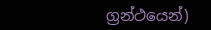ග්‍රන්ථයෙන්)